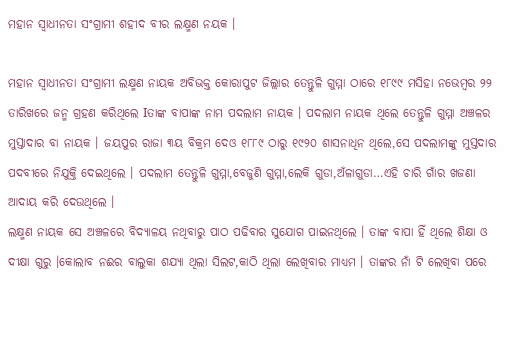ମହାନ ସ୍ବାଧୀନତା ସଂଗ୍ରାମୀ ଶହୀଦ ବୀର ଲକ୍ଷ୍ମଣ ନୟକ ।

ମହାନ ସ୍ବାଧୀନତା ସଂଗ୍ରାମୀ ଲକ୍ଷ୍ମଣ ନାୟକ ଅବିଭକ୍ତ କୋରାପୁଟ ଜିଲ୍ଲାର ତେନ୍ତୁଳି ଗୁମ୍ମା ଠାରେ ୧୮୯୯ ମସିହା ନଭେମ୍ବର ୨୨ ତାରିଖରେ ଜନ୍ମ ଗ୍ରହଣ କରିଥିଲେ Iତାଙ୍କ ବାପାଙ୍କ ନାମ ପଦଲାମ ନାୟକ । ପଦଲାମ ନାୟକ ଥିଲେ ତେନ୍ତୁଳି ଗୁମ୍ମା ଅଞ୍ଚଳର ମୁସ୍ତାଦାର ବା ନାୟକ । ଜୟପୁର ରାଜା ୩ୟ ବିକ୍ରମ ଦେଓ ୧୮୮୯ ଠାରୁ ୧୯୨୦ ଶାସନାଧିନ ଥିଲେ,ସେ ପଦଲାମଙ୍କୁ ମୁସ୍ତଦାର ପଦବୀରେ ନିଯୁକ୍ତି ଦେଇଥିଲେ । ପଦଲାମ ତେନ୍ତୁଳି ଗୁମ୍ମା,ବେଜୁଣି ଗୁମ୍ମା,ଲେକି ଗୁଡା,ଅଁଳାଗୁଡା…ଏହି ଚାରି ଗାଁର ଖଜଣା ଆଦାୟ କରି ଦେଉଥିଲେ ।
ଲକ୍ଷ୍ମଣ ନାୟକ ସେ ଅଞ୍ଚଳରେ ବିଦ୍ଯାଳୟ ନଥିବାରୁ ପାଠ ପଢିବାର ସୁଯୋଗ ପାଇନଥିଲେ । ତାଙ୍କ ବାପା ହିଁ ଥିଲେ ଶିକ୍ଷା ଓ ଦୀକ୍ଷା ଗୁରୁ ।କୋଲାବ ନଈର ବାଲୁକା ଶଯ୍ଯା ଥିଲା ସିଲଟ,କାଠି ଥିଲା ଲେଖିବାର ମାଧ୍ଯମ । ତାଙ୍କର ନାଁ ଟି ଲେଖିବା ପରେ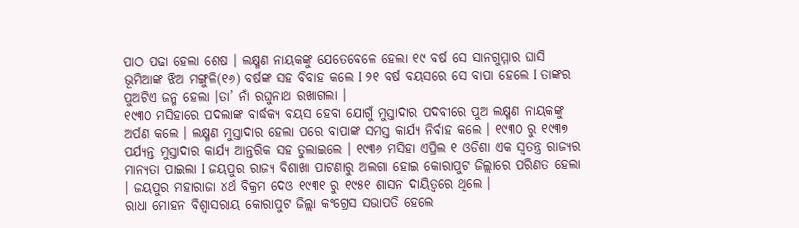ପାଠ ପଢା ହେଲା ଶେଷ । ଲକ୍ଷ୍ମଣ ନାୟକଙ୍କୁ ଯେତେବେଳେ ହେଲା ୧୯ ବର୍ଷ ସେ ସାନଗୁମ୍ମାର ଘାସି ଭୂମିଆଙ୍କ ଝିଅ ମଙ୍ଗୁଳି(୧୬) ବର୍ଷଙ୍କ ସହ ବିବାହ କଲେ I ୨୧ ବର୍ଷ ବୟସରେ ସେ ବାପା ହେଲେ I ତାଙ୍କର ପୁଅଟିଏ ଜନ୍ମ ହେଲା ।ତା’ ନାଁ ରଘୁନାଥ ରଖାଗଲା ।
୧୯୩୦ ମସିହାରେ ପଦଲାଙ୍କ ବାର୍ଦ୍ଧକ୍ଯ ବୟସ ହେବା ଯୋଗୁଁ ମୁସ୍ତାଦାର ପଦବୀରେ ପୁଅ ଲକ୍ଷ୍ମଣ ନାୟକଙ୍କୁ ଅର୍ପଣ କଲେ । ଲକ୍ଷ୍ମଣ ମୁସ୍ତାଦାର ହେଲା ପରେ ବାପାଙ୍କ ସମସ୍ତ କାର୍ଯ୍ଯ ନିର୍ବାହ କଲେ । ୧୯୩୦ ରୁ ୧୯୩୭ ପର୍ଯ୍ଯନ୍ତ ମୁସ୍ତାଦାର କାର୍ଯ୍ଯ ଆନ୍ତରିକ ସହ ତୁଲାଇଲେ । ୧୯୩୬ ମସିହା ଏପ୍ରିଲ ୧ ଓଡିଶା ଏକ ସ୍ବତନ୍ତ୍ର ରାଜ୍ଯର ମାନ୍ଯତା ପାଇଲା I ଜୟପୁର ରାଜ୍ଯ ବିଶାଖା ପାଟଣାରୁ ଅଲଗା ହୋଇ କୋରାପୁଟ ଜିଲ୍ଲାରେ ପରିଣତ ହେଲା । ଜୟପୁର ମହାରାଜା ୪ର୍ଥ ବିକ୍ରମ ଦେଓ ୧୯୩୧ ରୁ ୧୯୫୧ ଶାସନ ଦାୟିତ୍ବରେ ଥିଲେ ।
ରାଧା ମୋହନ ବିଶ୍ବାସରାୟ କୋରାପୁଟ ଜିଲ୍ଲା କଂଗ୍ରେସ ସଭାପତି ହେଲେ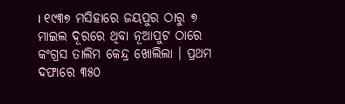। ୧୯୩୭ ମସିହାରେ ଜୟପୁର ଠାରୁ ୭ ମାଇଲ ଦୂରରେ ଥିବା ନୂଆପୁଟ ଠାରେ କଂଗ୍ରସ ତାଲିମ କେନ୍ଦ୍ର ଖୋଲିଲା । ପ୍ରଥମ ଦଫାରେ ୩୫୦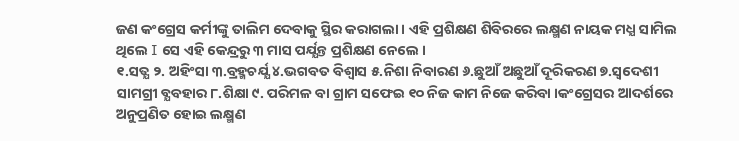ଜଣ କଂଗ୍ରେସ କର୍ମୀଙ୍କୁ ତାଲିମ ଦେବାକୁ ସ୍ଥିର କରାଗଲା । ଏହି ପ୍ରଶିକ୍ଷଣ ଶିବିରରେ ଲକ୍ଷ୍ମଣ ନାୟକ ମଧ୍ଯ ସାମିଲ ଥିଲେ I ସେ ଏହି କେନ୍ଦ୍ରରୁ ୩ ମାସ ପର୍ଯ୍ଯନ୍ତ ପ୍ରଶିକ୍ଷଣ ନେଲେ ।
୧.ସତ୍ଯ ୨. ଅହିଂସା ୩.ବ୍ରହ୍ମଚର୍ଯ୍ଯ ୪.ଭଗବତ ବିଶ୍ବାସ ୫.ନିଶା ନିବାରଣ ୬.ଛୁଆଁ ଅଛୁଆଁ ଦୂରିକରଣ ୭.ସ୍ବଦେଶୀ ସାମଗ୍ରୀ ବ୍ଯବହାର ୮.ଶିକ୍ଷା ୯. ପରିମଳ ବା ଗ୍ରାମ ସଫେଇ ୧୦ ନିଜ କାମ ନିଜେ କରିବା ।କଂଗ୍ରେସର ଆଦର୍ଶରେ ଅନୁପ୍ରଣିତ ହୋଇ ଲକ୍ଷ୍ମଣ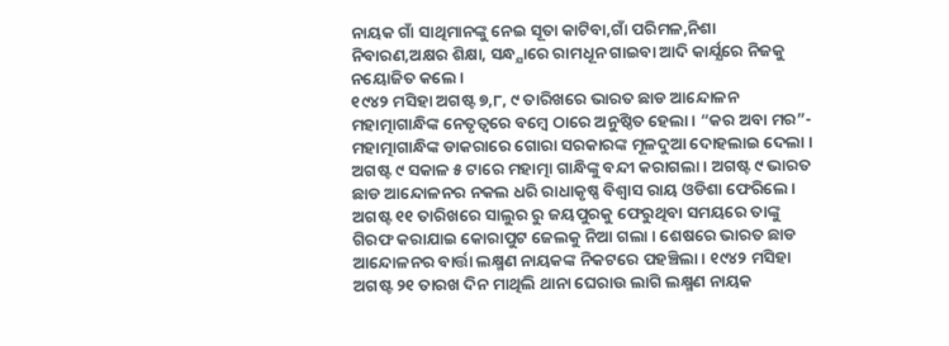ନାୟକ ଗାଁ ସାଥିମାନଙ୍କୁ ନେଇ ସୂତା କାଟିବା,ଗାଁ ପରିମଳ,ନିଶା ନିବାରଣ,ଅକ୍ଷର ଶିକ୍ଷା, ସନ୍ଧ୍ଯାରେ ରାମଧୂନ ଗାଇବା ଆଦି କାର୍ଯ୍ଯରେ ନିଜକୁ ନୟୋଜିତ କଲେ ।
୧୯୪୨ ମସିହା ଅଗଷ୍ଟ ୭,୮, ୯ ତାରିଖରେ ଭାରତ ଛାଡ ଆନ୍ଦୋଳନ ମହାତ୍ମାଗାନ୍ଧିଙ୍କ ନେତୃତ୍ବରେ ବମ୍ବେ ଠାରେ ଅନୁଷ୍ଠିତ ହେଲା । “କର ଅବା ମର”- ମହାତ୍ମାଗାନ୍ଧିଙ୍କ ଡାକରାରେ ଗୋରା ସରକାରଙ୍କ ମୂଳଦୁଆ ଦୋହଲାଇ ଦେଲା । ଅଗଷ୍ଟ ୯ ସକାଳ ୫ ଟାରେ ମହାତ୍ମା ଗାନ୍ଧିଙ୍କୁ ବନ୍ଦୀ କରାଗଲା । ଅଗଷ୍ଟ ୯ ଭାରତ ଛାଡ ଆନ୍ଦୋଳନର ନକଲ ଧରି ରାଧାକୃଷ୍ଣ ବିଶ୍ବାସ ରାୟ ଓଡିଶା ଫେରିଲେ । ଅଗଷ୍ଟ ୧୧ ତାରିଖରେ ସାଲୁର ରୁ ଜୟପୁରକୁ ଫେରୁଥିବା ସମୟରେ ତାଙ୍କୁ ଗିରଫ କରାଯାଇ କୋରାପୁଟ ଜେଲକୁ ନିଆ ଗଲା । ଶେଷରେ ଭାରତ ଛାଡ ଆନ୍ଦୋଳନର ବାର୍ତ୍ତା ଲକ୍ଷ୍ମଣ ନାୟକଙ୍କ ନିକଟରେ ପହଞ୍ଚିଲା । ୧୯୪୨ ମସିହା ଅଗଷ୍ଟ ୨୧ ତାରଖ ଦିନ ମାଥିଲି ଥାନା ଘେରାଉ ଲାଗି ଲକ୍ଷ୍ମଣ ନାୟକ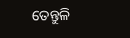ତେନ୍ତୁଳି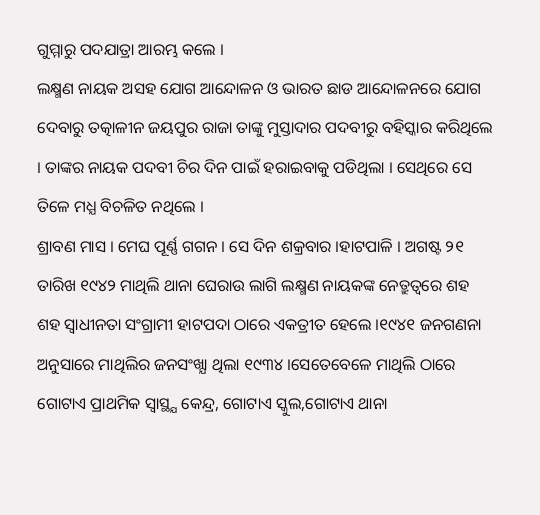ଗୁମ୍ମାରୁ ପଦଯାତ୍ରା ଆରମ୍ଭ କଲେ ।
ଲକ୍ଷ୍ମଣ ନାୟକ ଅସହ ଯୋଗ ଆନ୍ଦୋଳନ ଓ ଭାରତ ଛାଡ ଆନ୍ଦୋଳନରେ ଯୋଗ ଦେବାରୁ ତତ୍କାଳୀନ ଜୟପୁର ରାଜା ତାଙ୍କୁ ମୁସ୍ତାଦାର ପଦବୀରୁ ବହିସ୍କାର କରିଥିଲେ । ତାଙ୍କର ନାୟକ ପଦବୀ ଚିର ଦିନ ପାଇଁ ହରାଇବାକୁ ପଡିଥିଲା । ସେଥିରେ ସେ ତିଳେ ମଧ୍ଯ ବିଚଳିତ ନଥିଲେ ।
ଶ୍ରାବଣ ମାସ । ମେଘ ପୂର୍ଣ୍ଣ ଗଗନ । ସେ ଦିନ ଶକ୍ରବାର ।ହାଟପାଳି । ଅଗଷ୍ଟ ୨୧ ତାରିଖ ୧୯୪୨ ମାଥିଲି ଥାନା ଘେରାଉ ଲାଗି ଲକ୍ଷ୍ମଣ ନାୟକଙ୍କ ନେତ୍ରୁତ୍ବରେ ଶହ ଶହ ସ୍ବାଧୀନତା ସଂଗ୍ରାମୀ ହାଟପଦା ଠାରେ ଏକତ୍ରୀତ ହେଲେ ।୧୯୪୧ ଜନଗଣନା ଅନୁସାରେ ମାଥିଲିର ଜନସଂଖ୍ଯା ଥିଲା ୧୯୩୪ ।ସେତେବେଳେ ମାଥିଲି ଠାରେ ଗୋଟାଏ ପ୍ରାଥମିକ ସ୍ବାସ୍ଥ୍ଯ କେନ୍ଦ୍ର, ଗୋଟାଏ ସ୍କୁଲ,ଗୋଟାଏ ଥାନା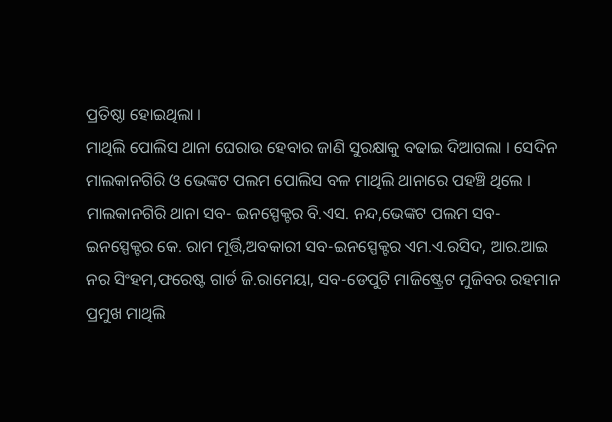ପ୍ରତିଷ୍ଠା ହୋଇଥିଲା ।
ମାଥିଲି ପୋଲିସ ଥାନା ଘେରାଉ ହେବାର ଜାଣି ସୁରକ୍ଷାକୁ ବଢାଇ ଦିଆଗଲା । ସେଦିନ ମାଲକାନଗିରି ଓ ଭେଙ୍କଟ ପଲମ ପୋଲିସ ବଳ ମାଥିଲି ଥାନାରେ ପହଞ୍ଚି ଥିଲେ । ମାଲକାନଗିରି ଥାନା ସବ- ଇନସ୍ପେକ୍ଟର ବି.ଏସ. ନନ୍ଦ,ଭେଙ୍କଟ ପଲମ ସବ-ଇନସ୍ପେକ୍ଟର କେ. ରାମ ମୂର୍ତ୍ତି,ଅବକାରୀ ସବ-ଇନସ୍ପେକ୍ଟର ଏମ.ଏ.ରସିଦ, ଆର.ଆଇ ନର ସିଂହମ,ଫରେଷ୍ଟ ଗାର୍ଡ ଜି.ରାମେୟା, ସବ-ଡେପୁଟି ମାଜିଷ୍ଟ୍ରେଟ ମୁଜିବର ରହମାନ ପ୍ରମୁଖ ମାଥିଲି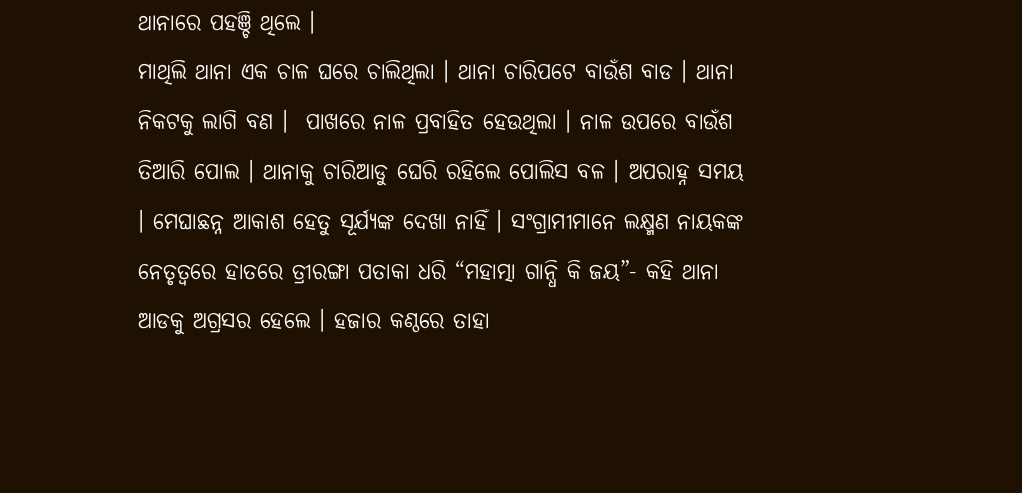ଥାନାରେ ପହଞ୍ଚି ଥିଲେ ।
ମାଥିଲି ଥାନା ଏକ ଚାଳ ଘରେ ଚାଲିଥିଲା । ଥାନା ଚାରିପଟେ ବାଉଁଶ ବାଡ । ଥାନା ନିକଟକୁ ଲାଗି ବଣ ।  ପାଖରେ ନାଳ ପ୍ରବାହିତ ହେଉଥିଲା । ନାଳ ଉପରେ ବାଉଁଶ ତିଆରି ପୋଲ । ଥାନାକୁ ଚାରିଆଡୁ ଘେରି ରହିଲେ ପୋଲିସ ବଳ । ଅପରାହ୍ନ ସମୟ । ମେଘାଛନ୍ନ ଆକାଶ ହେତୁ ସୂର୍ଯ୍ଯଙ୍କ ଦେଖା ନାହିଁ । ସଂଗ୍ରାମୀମାନେ ଲକ୍ଷ୍ମଣ ନାୟକଙ୍କ ନେତୃତ୍ବରେ ହାତରେ ତ୍ରୀରଙ୍ଗା ପତାକା ଧରି “ମହାତ୍ମା ଗାନ୍ଧି କି ଜୟ”- କହି ଥାନା ଆଡକୁ ଅଗ୍ରସର ହେଲେ । ହଜାର କଣ୍ଠରେ ତାହା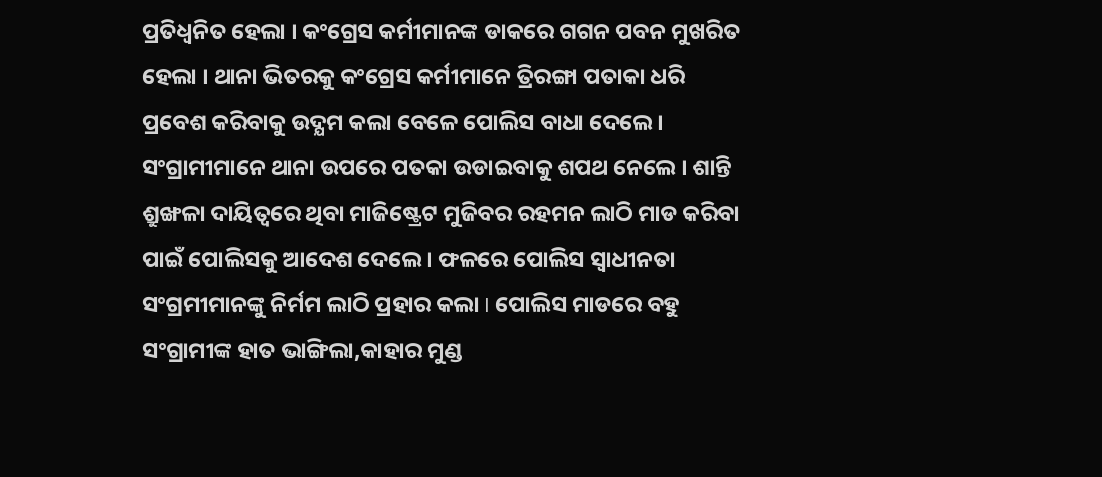ପ୍ରତିଧ୍ବନିତ ହେଲା । କଂଗ୍ରେସ କର୍ମୀମାନଙ୍କ ଡାକରେ ଗଗନ ପବନ ମୁଖରିତ ହେଲା । ଥାନା ଭିତରକୁ କଂଗ୍ରେସ କର୍ମୀମାନେ ତ୍ରିରଙ୍ଗା ପତାକା ଧରି ପ୍ରବେଶ କରିବାକୁ ଉଦ୍ଯମ କଲା ବେଳେ ପୋଲିସ ବାଧା ଦେଲେ । ସଂଗ୍ରାମୀମାନେ ଥାନା ଉପରେ ପତକା ଉଡାଇବାକୁ ଶପଥ ନେଲେ । ଶାନ୍ତି ଶ୍ରୁଙ୍ଖଳା ଦାୟିତ୍ବରେ ଥିବା ମାଜିଷ୍ଟ୍ରେଟ ମୁଜିବର ରହମନ ଲାଠି ମାଡ କରିବା ପାଇଁ ପୋଲିସକୁ ଆଦେଶ ଦେଲେ । ଫଳରେ ପୋଲିସ ସ୍ବାଧୀନତା ସଂଗ୍ରମୀମାନଙ୍କୁ ନିର୍ମମ ଲାଠି ପ୍ରହାର କଲା I ପୋଲିସ ମାଡରେ ବହୁ ସଂଗ୍ରାମୀଙ୍କ ହାତ ଭାଙ୍ଗିଲା,କାହାର ମୁଣ୍ଡ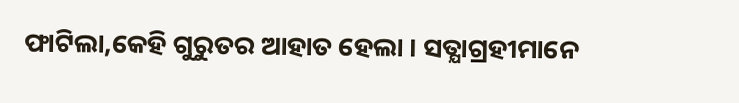ଫାଟିଲା,କେହି ଗୁରୁତର ଆହାତ ହେଲା । ସତ୍ଯାଗ୍ରହୀମାନେ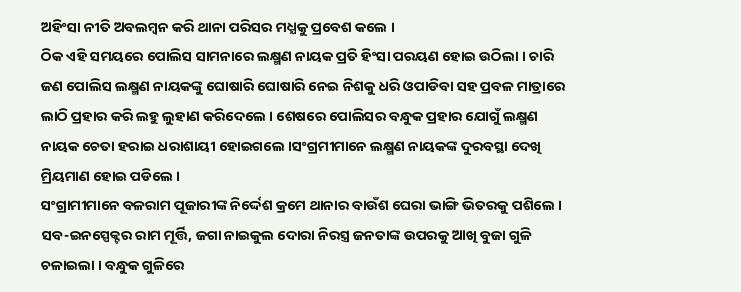ଅହିଂସା ନୀତି ଅବଲମ୍ବନ କରି ଥାନା ପରିସର ମଧ୍ଯକୁ ପ୍ରବେଶ କଲେ ।
ଠିକ ଏହି ସମୟରେ ପୋଲିସ ସାମନାରେ ଲକ୍ଷ୍ମଣ ନାୟକ ପ୍ରତି ହିଂସା ପରୟଣ ହୋଇ ଉଠିଲା । ଚାରି ଜଣ ପୋଲିସ ଲକ୍ଷ୍ମଣ ନାୟକଙ୍କୁ ଘୋଷାରି ଘୋଷାରି ନେଇ ନିଶକୁ ଧରି ଓପାଡିବା ସହ ପ୍ରବଳ ମାତ୍ରାରେ ଲାଠି ପ୍ରହାର କରି ଲହୁ ଲୁହାଣ କରିଦେଲେ । ଶେଷରେ ପୋଲିସର ବନ୍ଧୁକ ପ୍ରହାର ଯୋଗୁଁ ଲକ୍ଷ୍ମଣ ନାୟକ ଚେତା ହରାଇ ଧରାଶାୟୀ ହୋଇଗଲେ ।ସଂଗ୍ରମୀମାନେ ଲକ୍ଷ୍ମଣ ନାୟକଙ୍କ ଦୁରବସ୍ଥା ଦେଖି ମ୍ରିୟମାଣ ହୋଇ ପଡିଲେ ।
ସଂଗ୍ରାମୀମାନେ ବଳରାମ ପୂଜାରୀଙ୍କ ନିର୍ଦ୍ଦେଶ କ୍ରମେ ଥାନାର ବାଉଁଶ ଘେରା ଭାଙ୍ଗି ଭିତରକୁ ପଶିଲେ । ସବ-ଇନସ୍ପେକ୍ଟର ରାମ ମୂର୍ତ୍ତି, ଜଗା ନାଇକୁଲ ଦୋରା ନିରସ୍ତ୍ର ଜନତାଙ୍କ ଉପରକୁ ଆଖି ବୁଜା ଗୁଳି ଚଳାଇଲା । ବନ୍ଧୁକ ଗୁଳିରେ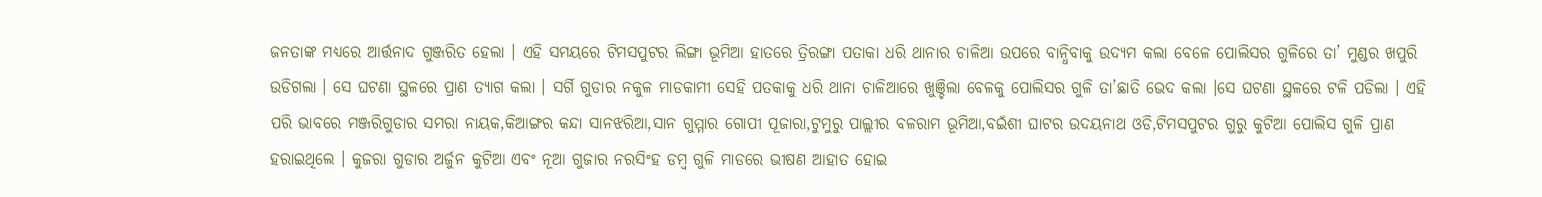ଜନତାଙ୍କ ମଧ୍ଯରେ ଆର୍ତ୍ତନାଦ ଗୁଞ୍ଜରିତ ହେଲା । ଏହି ସମୟରେ ଟିମସପୁଟର ଲିଙ୍ଗା ଭୂମିଆ ହାତରେ ତ୍ରିରଙ୍ଗା ପତାକା ଧରି ଥାନାର ଚାଳିଆ ଉପରେ ବାନ୍ଧିବାକୁ ଉଦ୍ଯମ କଲା ବେଳେ ପୋଲିସର ଗୁଳିରେ ତା’ ମୁଣ୍ଡର ଖପୁରି ଉଡିଗଲା । ସେ ଘଟଣା ସ୍ଥଳରେ ପ୍ରାଣ ତ୍ଯାଗ କଲା । ସର୍ଗି ଗୁଡାର ନକୁଳ ମାଡକାମୀ ସେହି ପତକାକୁ ଧରି ଥାନା ଚାଳିଆରେ ଖୁଞ୍ଚିଲା ବେଳକୁ ପୋଲିସର ଗୁଳି ତା’ଛାତି ଭେଦ କଲା ।ସେ ଘଟଣା ସ୍ଥଳରେ ଟଳି ପଡିଲା । ଏହି ପରି ଭାବରେ ମଞ୍ଜରିଗୁଡାର ସମରା ନାୟକ,କିଆଙ୍ଗର କନ୍ଦା ସାନଝରିଆ,ସାନ ଗୁମ୍ମାର ଗୋପୀ ପୂଜାରା,ଟୁମୁରୁ ପାଲ୍ଲୀର ବଳରାମ ଭୂମିଆ,ବଇଁଶୀ ଘାଟର ଉଦୟନାଥ ଓଡି,ଟିମସପୁଟର ଗୁରୁ କୁଟିଆ ପୋଲିସ ଗୁଳି ପ୍ରାଣ ହରାଇଥିଲେ । କୁଜରା ଗୁଡାର ଅର୍ଜୁନ କୁଟିଆ ଏବଂ ନୂଆ ଗୁଜାର ନରସିଂହ ଡମ୍ବ ଗୁଳି ମାଡରେ ଭୀଷଣ ଆହାତ ହୋଇ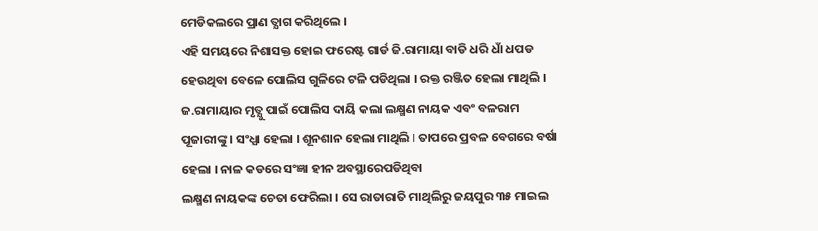ମେଡିକଲରେ ପ୍ରାଣ ତ୍ଯାଗ କରିଥିଲେ ।
ଏହି ସମୟରେ ନିଶାସକ୍ତ ହୋଇ ଫରେଷ୍ଟ ଗାର୍ଡ ଜି.ରାମାୟା ବାଡି ଧରି ଧାଁ ଧପଡ ହେଉଥିବା ବେଳେ ପୋଲିସ ଗୁଳିରେ ଟଳି ପଡିଥିଲା । ରକ୍ତ ରଞ୍ଜିତ ହେଲା ମାଥିଲି । ଜ.ରାମାୟାର ମୃତ୍ଯୁ ପାଇଁ ପୋଲିସ ଦାୟି କଲା ଲକ୍ଷ୍ମଣ ନାୟକ ଏବଂ ବଳରାମ ପୂଜାରୀଙ୍କୁ । ସଂଧ୍ଯା ହେଲା । ଶୂନଶାନ ହେଲା ମାଥିଲି I ତାପରେ ପ୍ରବଳ ବେଗରେ ବର୍ଷା ହେଲା । ନାଳ କଡରେ ସଂଜ୍ଞା ହୀନ ଅବସ୍ଥାରେପଡିଥିବା
ଲକ୍ଷ୍ମଣ ନାୟକଙ୍କ ଚେତା ଫେରିଲା । ସେ ରାତାରାତି ମାଥିଲିରୁ ଜୟପୁର ୩୫ ମାଇଲ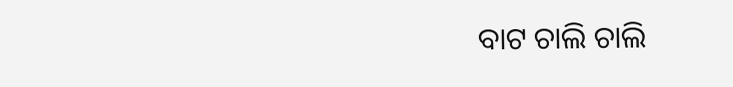ବାଟ ଚାଲି ଚାଲି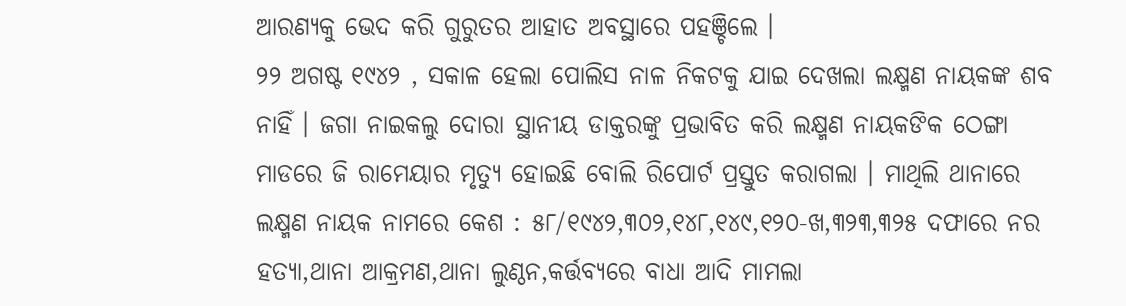ଆରଣ୍ଯକୁ ଭେଦ କରି ଗୁରୁତର ଆହାତ ଅବସ୍ଥାରେ ପହଞ୍ଚିଲେ ।
୨୨ ଅଗଷ୍ଟ ୧୯୪୨ , ସକାଳ ହେଲା ପୋଲିସ ନାଳ ନିକଟକୁ ଯାଇ ଦେଖଲା ଲକ୍ଷ୍ମଣ ନାୟକଙ୍କ ଶବ ନାହିଁ । ଜଗା ନାଇକଲୁ ଦୋରା ସ୍ଥାନୀୟ ଡାକ୍ତରଙ୍କୁ ପ୍ରଭାବିତ କରି ଲକ୍ଷ୍ମଣ ନାୟକଙିକ ଠେଙ୍ଗା ମାଡରେ ଜି ରାମେୟାର ମୃତ୍ଯୁ ହୋଇଛି ବୋଲି ରିପୋର୍ଟ ପ୍ରସ୍ତୁତ କରାଗଲା । ମାଥିଲି ଥାନାରେ ଲକ୍ଷ୍ମଣ ନାୟକ ନାମରେ କେଶ : ୫୮/୧୯୪୨,୩୦୨,୧୪୮,୧୪୯,୧୨୦-ଖ,୩୨୩,୩୨୫ ଦଫାରେ ନର ହତ୍ଯା,ଥାନା ଆକ୍ରମଣ,ଥାନା ଲୁଣ୍ଠନ,କର୍ତ୍ତବ୍ଯରେ ବାଧା ଆଦି ମାମଲା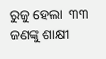ରୁଜୁ ହେଲା  ୩୩ ଜଣଙ୍କୁ ଶାକ୍ଷୀ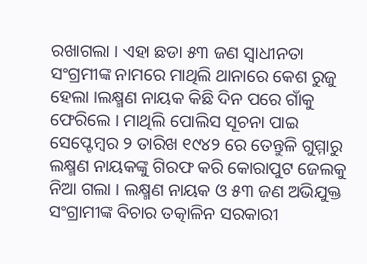ରଖାଗଲା । ଏହା ଛଡା ୫୩ ଜଣ ସ୍ବାଧୀନତା ସଂଗ୍ରମୀଙ୍କ ନାମରେ ମାଥିଲି ଥାନାରେ କେଶ ରୁଜୁ ହେଲା ।ଲକ୍ଷ୍ମଣ ନାୟକ କିଛି ଦିନ ପରେ ଗାଁକୁ ଫେରିଲେ । ମାଥିଲି ପୋଲିସ ସୂଚନା ପାଇ ସେପ୍ଟେମ୍ବର ୨ ତାରିଖ ୧୯୪୨ ରେ ତେନ୍ତୁଳି ଗୁମ୍ମାରୁ ଲକ୍ଷ୍ମଣ ନାୟକଙ୍କୁ ଗିରଫ କରି କୋରାପୁଟ ଜେଲକୁ ନିଆ ଗଲା । ଲକ୍ଷ୍ମଣ ନାୟକ ଓ ୫୩ ଜଣ ଅଭିଯୁକ୍ତ ସଂଗ୍ରାମୀଙ୍କ ବିଚାର ତତ୍କାଳିନ ସରକାରୀ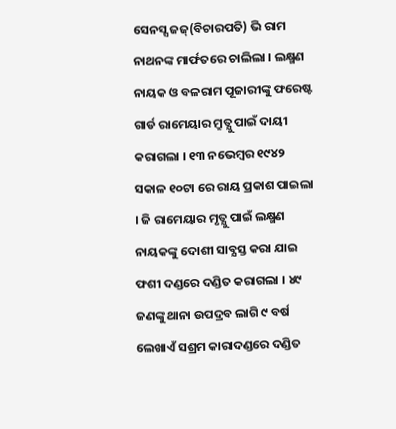ସେନସ୍ସ ଜଜ୍(ବିଚାରପତି) ଭି ରାମ ନାଥନଙ୍କ ମାର୍ଫତରେ ଚାଲିଲା । ଲକ୍ଷ୍ମଣ ନାୟକ ଓ ବଳରାମ ପୂଜାରୀଙ୍କୁ ଫରେଷ୍ଟ ଗାର୍ଡ ରାମେୟାର ମ୍ରୁତ୍ଯୁ ପାଇଁ ଦାୟୀ କରାଗଲା । ୧୩ ନଭେମ୍ବର ୧୯୪୨ ସକାଳ ୧୦ଟା ରେ ରାୟ ପ୍ରକାଶ ପାଇଲା । ଜି ରାମେୟାର ମୃତ୍ଯୁ ପାଇଁ ଲକ୍ଷ୍ମଣ ନାୟକଙ୍କୁ ଦୋଶୀ ସାବ୍ଯସ୍ତ କରା ଯାଇ ଫଶୀ ଦଣ୍ଡରେ ଦଣ୍ଡିତ କରାଗଲା । ୪୯ ଜଣଙ୍କୁ ଥାନା ଉପଦ୍ରବ ଲାଗି ୯ ବର୍ଷ ଲେଖାଏଁ ସଶ୍ରମ କାରାଦଣ୍ଡରେ ଦଣ୍ଡିତ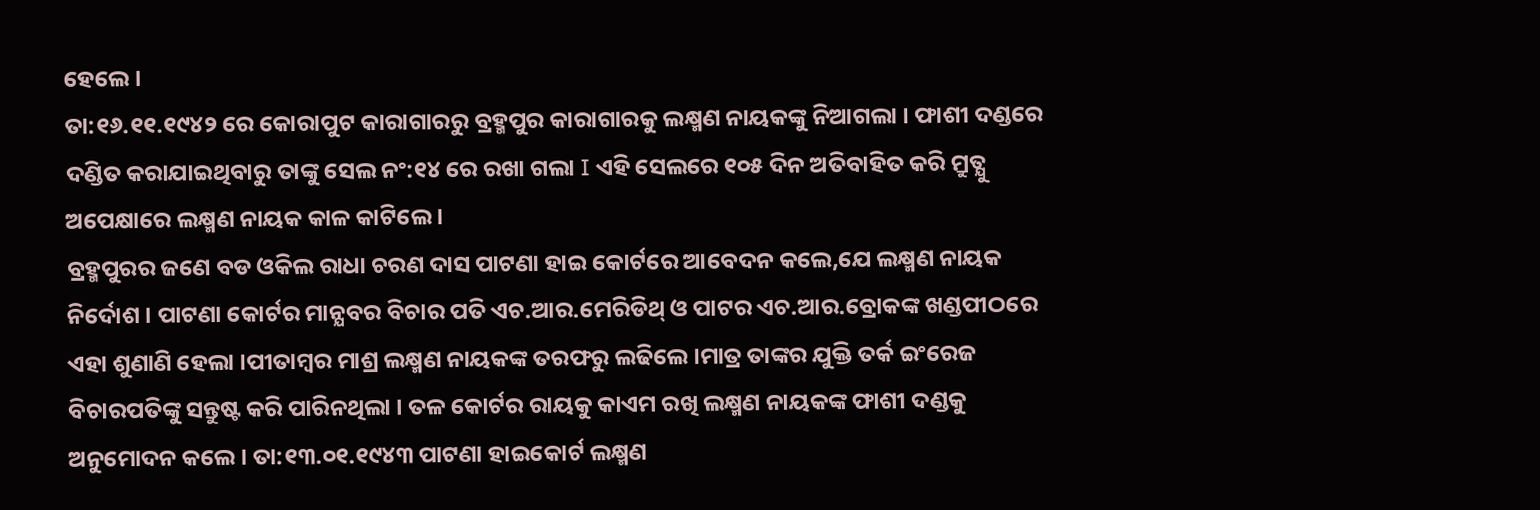ହେଲେ ।
ତା:୧୬.୧୧.୧୯୪୨ ରେ କୋରାପୁଟ କାରାଗାରରୁ ବ୍ରହ୍ମପୁର କାରାଗାରକୁ ଲକ୍ଷ୍ମଣ ନାୟକଙ୍କୁ ନିଆଗଲା । ଫାଶୀ ଦଣ୍ଡରେ ଦଣ୍ଡିତ କରାଯାଇଥିବାରୁ ତାଙ୍କୁ ସେଲ ନଂ:୧୪ ରେ ରଖା ଗଲା I ଏହି ସେଲରେ ୧୦୫ ଦିନ ଅତିବାହିତ କରି ମ୍ରୁତ୍ଯୁ ଅପେକ୍ଷାରେ ଲକ୍ଷ୍ମଣ ନାୟକ କାଳ କାଟିଲେ ।
ବ୍ରହ୍ମପୁରର ଜଣେ ବଡ ଓକିଲ ରାଧା ଚରଣ ଦାସ ପାଟଣା ହାଇ କୋର୍ଟରେ ଆବେଦନ କଲେ,ଯେ ଲକ୍ଷ୍ମଣ ନାୟକ ନିର୍ଦୋଶ । ପାଟଣା କୋର୍ଟର ମାନ୍ଯବର ବିଚାର ପତି ଏଚ.ଆର.ମେରିଡିଥ୍ ଓ ପାଟର ଏଚ.ଆର.ବ୍ରୋକଙ୍କ ଖଣ୍ଡପୀଠରେ ଏହା ଶୁଣାଣି ହେଲା ।ପୀତାମ୍ବର ମାଶ୍ର ଲକ୍ଷ୍ମଣ ନାୟକଙ୍କ ତରଫରୁ ଲଢିଲେ ।ମାତ୍ର ତାଙ୍କର ଯୁକ୍ତି ତର୍କ ଇଂରେଜ ବିଚାରପତିଙ୍କୁ ସନ୍ତୁଷ୍ଟ କରି ପାରିନଥିଲା । ତଳ କୋର୍ଟର ରାୟକୁ କାଏମ ରଖି ଲକ୍ଷ୍ମଣ ନାୟକଙ୍କ ଫାଶୀ ଦଣ୍ଡକୁ ଅନୁମୋଦନ କଲେ । ତା:୧୩.୦୧.୧୯୪୩ ପାଟଣା ହାଇକୋର୍ଟ ଲକ୍ଷ୍ମଣ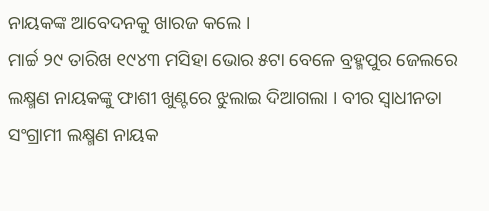ନାୟକଙ୍କ ଆବେଦନକୁ ଖାରଜ କଲେ ।
ମାର୍ଚ୍ଚ ୨୯ ତାରିଖ ୧୯୪୩ ମସିହା ଭୋର ୫ଟା ବେଳେ ବ୍ରହ୍ମପୁର ଜେଲରେ ଲକ୍ଷ୍ମଣ ନାୟକଙ୍କୁ ଫାଶୀ ଖୁଣ୍ଟରେ ଝୁଲାଇ ଦିଆଗଲା । ବୀର ସ୍ବାଧୀନତା ସଂଗ୍ରାମୀ ଲକ୍ଷ୍ମଣ ନାୟକ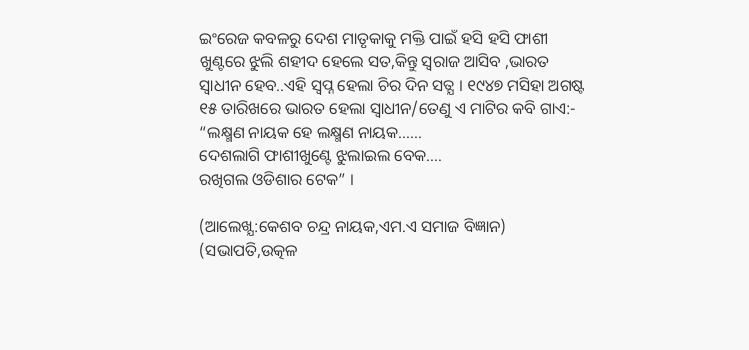ଇଂରେଜ କବଳରୁ ଦେଶ ମାତୃକାକୁ ମକ୍ତି ପାଇଁ ହସି ହସି ଫାଶୀ ଖୁଣ୍ଟରେ ଝୁଲି ଶହୀଦ ହେଲେ ସତ,କିନ୍ତୁ ସ୍ବରାଜ ଆସିବ ,ଭାରତ ସ୍ବାଧୀନ ହେବ..ଏହି ସ୍ବପ୍ନ ହେଲା ଚିର ଦିନ ସତ୍ଯ । ୧୯୪୭ ମସିହା ଅଗଷ୍ଟ ୧୫ ତାରିଖରେ ଭାରତ ହେଲା ସ୍ବାଧୀନ/ତେଣୁ ଏ ମାଟିର କବି ଗାଏ:-
“ଲକ୍ଷ୍ମଣ ନାୟକ ହେ ଲକ୍ଷ୍ମଣ ନାୟକ……
ଦେଶଲାଗି ଫାଶୀଖୁଣ୍ଟେ ଝୁଲାଇଲ ବେକ….
ରଖିଗଲ ଓଡିଶାର ଟେକ” ।

(ଆଲେଖ୍ଯ:କେଶବ ଚନ୍ଦ୍ର ନାୟକ,ଏମ.ଏ ସମାଜ ବିଜ୍ଞାନ)
(ସଭାପତି,ଉତ୍କଳ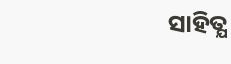ସାହିତ୍ଯ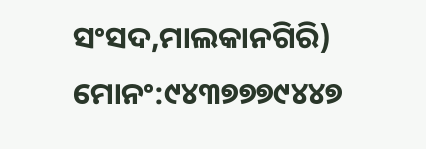ସଂସଦ,ମାଲକାନଗିରି)
ମୋନଂ:୯୪୩୭୭୭୯୪୪୭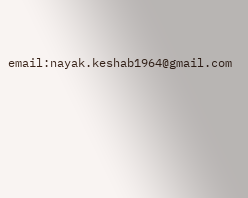email:nayak.keshab1964@gmail.com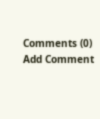Comments (0)
Add Comment